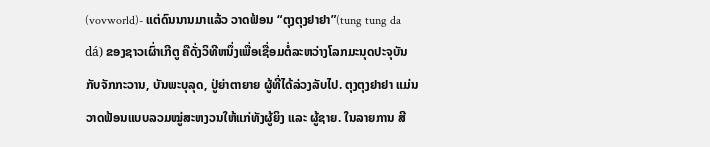(vovworld)- ແຕ່ດົນນານມາແລ້ວ ວາດຟ້ອນ “ຕຸງຕຸງຢາຢາ”(tung tung da dá) ຂອງຊາວເຜົ່າເກີຕູ ຄືດັ່ງວິທີຫນຶ່ງເພື່ອເຊື່ອມຕໍ່ລະຫວ່າງໂລກມະນຸດປະຈຸບັນ ກັບຈັກກະວານ, ບັນພະບຸລຸດ, ປູ່ຍ່າຕາຍາຍ ຜູ້ທີ່ໄດ້ລ່ວງລັບໄປ. ຕຸງຕຸງຢາຢາ ແມ່ນວາດຟ້ອນແບບລວມໝູ່ສະຫງວນໃຫ້ແກ່ທັງຜູ້ຍິງ ແລະ ຜູ້ຊາຍ. ໃນລາຍການ ສີ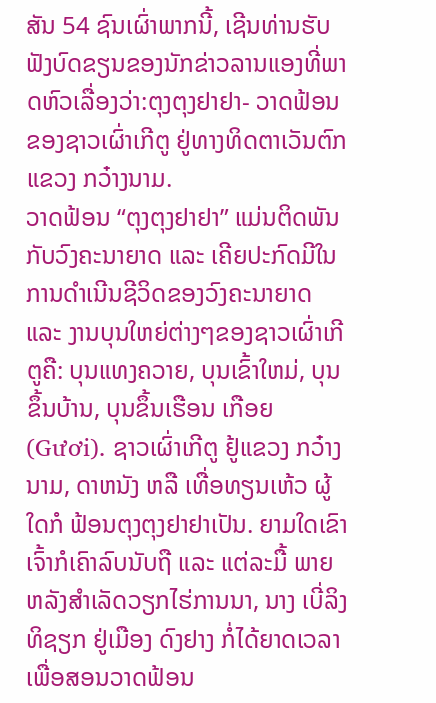ສັນ 54 ຊົນເຜົ່າພາກນີ້, ເຊີນທ່ານຮັບຟັງບົດຂຽນຂອງນັກຂ່າວລານແອງທີ່ພາດຫົວເລື່ອງວ່າ:ຕຸງຕຸງຢາຢາ- ວາດຟ້ອນຂອງຊາວເຜົ່າເກີຕູ ຢູ່ທາງທິດຕາເວັນຕົກແຂວງ ກວ໋າງນາມ.
ວາດຟ້ອນ “ຕຸງຕຸງຢາຢາ” ແມ່ນຕິດພັນກັບວົງຄະນາຍາດ ແລະ ເຄີຍປະກົດມີໃນການດຳເນີນຊີວິດຂອງວົງຄະນາຍາດ ແລະ ງານບຸນໃຫຍ່ຕ່າງໆຂອງຊາວເຜົ່າເກີຕູຄື: ບຸນແທງຄວາຍ, ບຸນເຂົ້າໃຫມ່, ບຸນຂຶ້ນບ້ານ, ບຸນຂຶ້ນເຮືອນ ເກືອຍ(Gươi). ຊາວເຜົ່າເກີຕູ ຢູ້ແຂວງ ກວ໋າງນາມ, ດາຫນັງ ຫລື ເທື່ອທຽນເຫ້ວ ຜູ້ໃດກໍ ຟ້ອນຕຸງຕຸງຢາຢາເປັນ. ຍາມໃດເຂົາເຈົ້າກໍເຄົາລົບນັບຖື ແລະ ແຕ່ລະມື້ ພາຍຫລັງສຳເລັດວຽກໄຮ່ການນາ, ນາງ ເບີ່ລິງ ທິຊຽກ ຢູ່ເມືອງ ດົງຢາງ ກໍ່ໄດ້ຍາດເວລາເພື່ອສອນວາດຟ້ອນ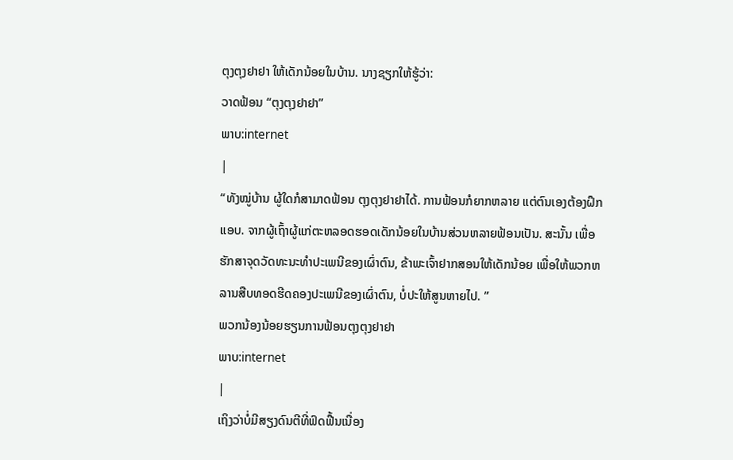ຕຸງຕຸງຢາຢາ ໃຫ້ເດັກນ້ອຍໃນບ້ານ. ນາງຊຽກໃຫ້ຮູ້ວ່າ:
ວາດຟ້ອນ “ຕຸງຕຸງຢາຢາ”
ພາບ:internet
|
“ທັງໝູ່ບ້ານ ຜູ້ໃດກໍສາມາດຟ້ອນ ຕຸງຕຸງຢາຢາໄດ້. ການຟ້ອນກໍຍາກຫລາຍ ແຕ່ຕົນເອງຕ້ອງຝຶກແອບ. ຈາກຜູ້ເຖົ້າຜູ້ແກ່ຕະຫລອດຮອດເດັກນ້ອຍໃນບ້ານສ່ວນຫລາຍຟ້ອນເປັນ. ສະນັ້ນ ເພື່ອຮັກສາຈຸດວັດທະນະທຳປະເພນີຂອງເຜົ່າຕົນ, ຂ້າພະເຈົ້າຢາກສອນໃຫ້ເດັກນ້ອຍ ເພື່ອໃຫ້ພວກຫລານສືບທອດຮີດຄອງປະເພນີຂອງເຜົ່າຕົນ, ບໍ່ປະໃຫ້ສູນຫາຍໄປ. ”
ພວກນ້ອງນ້ອຍຮຽນການຟ້ອນຕຸງຕຸງຢາຢາ
ພາບ:internet
|
ເຖິງວ່າບໍ່ມີສຽງດົນຕີທີ່ຟົດຟື້ນເນື່ອງ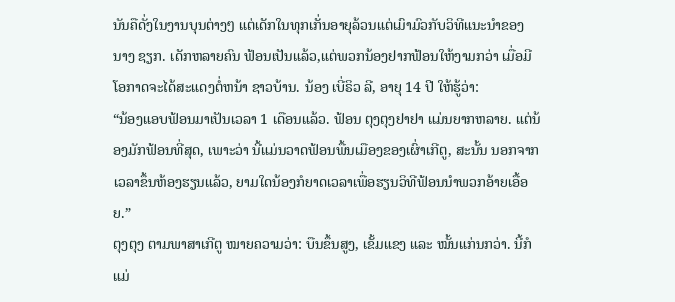ນັນຄືດັ່ງໃນງານບຸນຕ່າງໆ ແຕ່ເດັກໃນທຸກເກັ່ນອາຍຸລ້ວນແຕ່ເມົາມົວກັບວິທີແນະນຳຂອງ ນາງ ຊຽກ. ເດັກຫລາຍຄົນ ຟ້ອນເປັນແລ້ວ,ແຕ່ພວກນ້ອງຢາກຟ້ອນໃຫ້ງາມກວ່າ ເມື່ອມີໂອກາດຈະໄດ້ສະແດງຕໍ່ຫນ້າ ຊາວບ້ານ. ນ້ອງ ເບີ່ຣິວ ລີ, ອາຍຸ 14 ປີ ໃຫ້ຮູ້ວ່າ:
“ນ້ອງແອບຟ້ອນມາເປັນເວລາ 1 ເດືອນແລ້ວ. ຟ້ອນ ຕຸງຕຸງຢາຢາ ແມ່ນຍາກຫລາຍ. ແຕ່ນ້ອງມັກຟ້ອນທີ່ສຸດ, ເພາະວ່າ ນີ້ແມ່ນວາດຟ້ອນພື້ນເມືອງຂອງເຜົ່າເກີຕູ, ສະນັ້ນ ນອກຈາກເວລາຂຶ້ນຫ້ອງຮຽນແລ້ວ, ຍາມໃດນ້ອງກໍຍາດເວລາເພື່ອຮຽນວິທີຟ້ອນນຳພວກອ້າຍເອື້ອຍ.”
ຕຸງຕຸງ ຕາມພາສາເກີຕູ ໝາຍຄວາມວ່າ: ບືນຂຶ້ນສູງ, ເຂັ້ມແຂງ ແລະ ໝັ້ນແກ່ນກວ່າ. ນີ້ກໍແມ່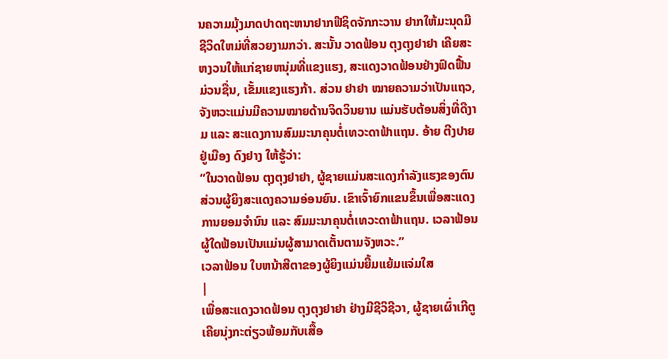ນຄວາມມຸ້ງມາດປາດຖະຫນາຢາກຟີຊິດຈັກກະວານ ຢາກໃຫ້ມະນຸດມີຊີວິດໃຫມ່ທີ່ສວຍງາມກວ່າ. ສະນັ້ນ ວາດຟ້ອນ ຕຸງຕຸງຢາຢາ ເຄີຍສະຫງວນໃຫ້ແກ່ຊາຍຫນຸ່ມທີ່ແຂງແຮງ, ສະແດງວາດຟ້ອນຢ່າງຟົດຟື້ນມ່ວນຊື່ນ, ເຂັ້ມແຂງແຮງກ້າ. ສ່ວນ ຢາຢາ ໝາຍຄວາມວ່າເປັນແຖວ, ຈັງຫວະແມ່ນມີຄວາມໝາຍດ້ານຈິດວິນຍານ ແມ່ນຮັບຕ້ອນສິ່ງທີ່ດີງາມ ແລະ ສະແດງການສົມມະນາຄຸນຕໍ່ເທວະດາຟ້າແຖນ. ອ້າຍ ຕີງປາຍ ຢູ່ເມືອງ ດົງຢາງ ໃຫ້ຮູ້ວ່າ:
“ໃນວາດຟ້ອນ ຕຸງຕຸງຢາຢາ, ຜູ້ຊາຍແມ່ນສະແດງກຳລັງແຮງຂອງຕົນ ສ່ວນຜູ້ຍິງສະແດງຄວາມອ່ອນຍົນ. ເຂົາເຈົ້າຍົກແຂນຂຶ້ນເພື່ອສະແດງການຍອມຈຳນົນ ແລະ ສົມມະນາຄຸນຕໍ່ເທວະດາຟ້າແຖນ. ເວລາຟ້ອນ ຜູ້ໃດຟ້ອນເປັນແມ່ນຜູ້ສາມາດເຕັ້ນຕາມຈັງຫວະ.”
ເວລາຟ້ອນ ໃບຫນ້າສີຕາຂອງຜູ້ຍິງແມ່ນຍີ້ມແຍ້ມແຈ່ມໃສ
|
ເພື່ອສະແດງວາດຟ້ອນ ຕຸງຕຸງຢາຢາ ຢ່າງມີຊີວິຊີວາ, ຜູ້ຊາຍເຜົ່າເກີຕູ ເຄີຍນຸ່ງກະຕ່ຽວພ້ອມກັບເສື້ອ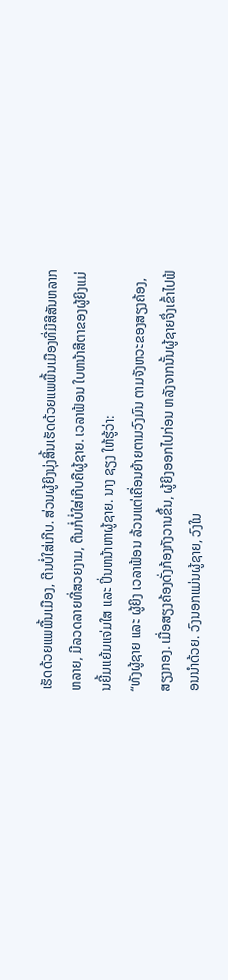ເຮັດດ້ວຍແພພື້ນເມືອງ, ຕີນບໍ່ໃສ່ເກີບ. ສ່ວນຜູ້ຍິງນຸ່ງສິ້ນເຮັດດ້ວຍແພພື້ນເມືອງທີ່ມີສີສັນຫລາກຫລາຍ, ມີລວດລາຍທີ່ສວຍງາມ, ຕີນກໍ່ບໍ່ໃສ່ເກີບຄືຜູ້ຊາຍ. ເວລາຟ້ອນ ໃບຫນ້າສີຕາຂອງຜູ້ຍິງແມ່ນຍີ້ມແຍ້ມແຈ່ມໃສ ແລະ ປິ່ນຫນ້າຫາຜູ້ຊາຍ. ນາງ ຊຽງ ໃຫ້ຮູ້ວ່າ:
“ທັງຜູ້ຊາຍ ແລະ ຜູ້ຍິງ ເວລາຟ້ອນ ລ້ວນແຕ່ເຄື່ອນຍ້າຍຕາມວົງມົນ ຕາມຈັງຫວະຂອງສຽງຄ້ອງ, ສຽງກອງ. ເມື່ອສຽງຄ້ອງດັ່ງກ້ອງກັງວານຂຶ້ນ, ຜູ້ຍິງອອກໄປກ່ອນ ຫລັງຈາກນັ້ນຜູ້ຊາຍຈຶ່ງເຂົ້າໄປຟ້ອນນຳດ້ວຍ. ວົງນອກແມ່ນຜູ້ຊາຍ, ວົງໃນ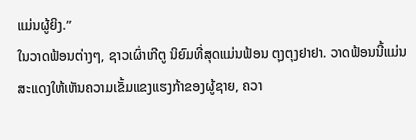ແມ່ນຜູ້ຍິງ.”
ໃນວາດຟ້ອນຕ່າງໆ, ຊາວເຜົ່າເກີຕູ ນິຍົມທີ່ສຸດແມ່ນຟ້ອນ ຕຸງຕຸງຢາຢາ. ວາດຟ້ອນນີ້ແມ່ນສະແດງໃຫ້ເຫັນຄວາມເຂັ້ມແຂງແຮງກ້າຂອງຜູ້ຊາຍ, ຄວາ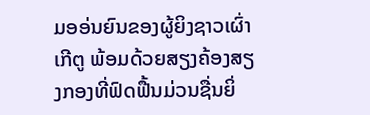ມອອ່ນຍົນຂອງຜູ້ຍິງຊາວເຜົ່າເກີຕູ ພ້ອມດ້ວຍສຽງຄ້ອງສຽງກອງທີ່ຟົດຟື້ນມ່ວນຊື່ນຍິ່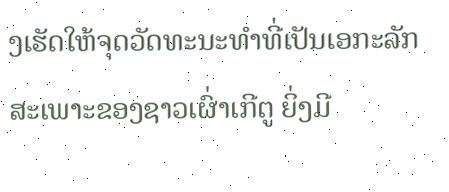ງເຮັດໃຫ້ຈຸດວັດທະນະທຳທີ່ເປັນເອກະລັກສະເພາະຂອງຊາວເຜົ່າເກີຕູ ຍິ່ງມີ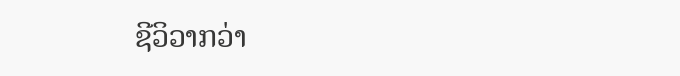ຊີວິວາກວ່າ